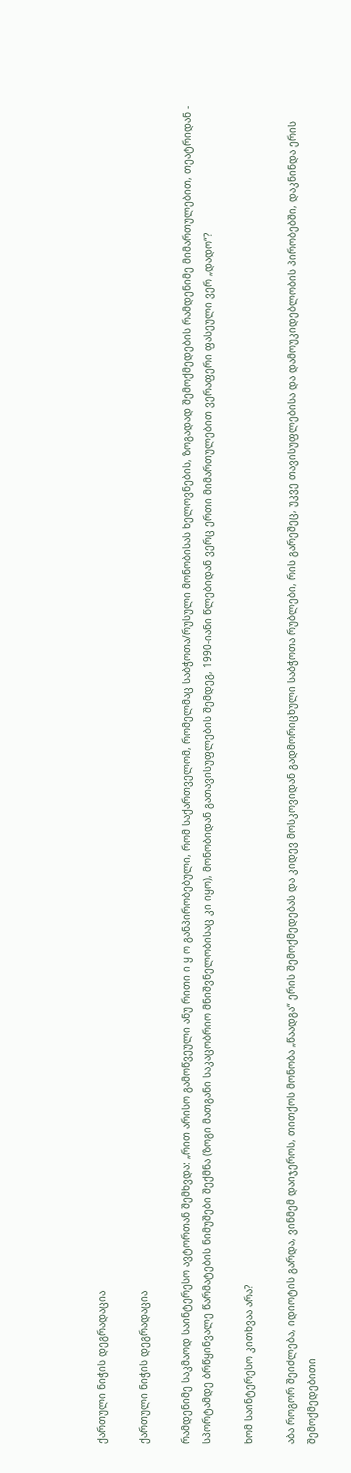ქართული ნიჭის დეგრადაცია

ქართული ნიჭის დეგრადაცია

რამდენიმე საკმაოდ საინტერესო ავტორთან შემხვდა: „რით არისო გამოწვეული ანუ რითი ი ყ ო განპირობებული, რომ საქართველომ, რომელმაც საბჭოთა/რუსული მონობისას ხელოვნების, ზოგადად შემოქმედების რამდენიმე მიმართულებით, თეატრიდან - სპორტამდე ბრწყინვალე წარმატების ნიმუშები შექმნა (ზოგი მათგანი საკაცობრიო მნიშვნელობისაც კი იყო), მონობიდან გათავისუფლების შემდეგ, 1990-იანი წლებიდან ვერც ერთი მიმართულებით ვერაფერი ფასეული ვერ „დადო“?

ხომ საინტერესო კითხვაა არა?

აბა როგორ შეიძლება, იდიოტის გარდა, ვინმემ დაიჯეროს, თითქოს მონობა „წაადგა“ ერის შემოქმედებას და კიდევ მოსკოვიდან გადმორიცხული საბჭოთა რუბლები, რის გარეშეც, უკვე თავისუფლებისა და დამოუკიდებლობის პირობებში, დაკნინდა ერის შემოქმედებითი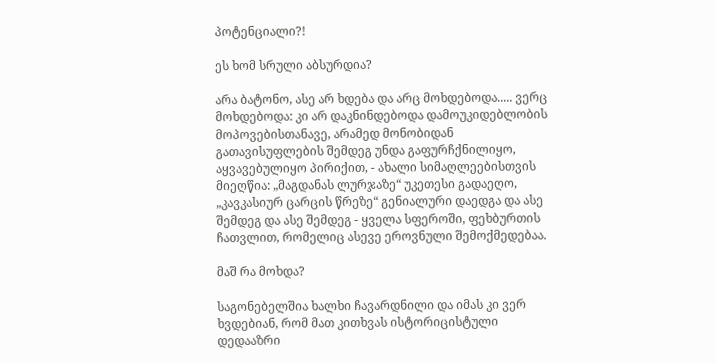პოტენციალი?!

ეს ხომ სრული აბსურდია?

არა ბატონო, ასე არ ხდება და არც მოხდებოდა..... ვერც მოხდებოდა: კი არ დაკნინდებოდა დამოუკიდებლობის მოპოვებისთანავე, არამედ მონობიდან გათავისუფლების შემდეგ უნდა გაფურჩქნილიყო, აყვავებულიყო პირიქით, - ახალი სიმაღლეებისთვის მიეღწია: „მაგდანას ლურჯაზე“ უკეთესი გადაეღო, „კავკასიურ ცარცის წრეზე“ გენიალური დაედგა და ასე შემდეგ და ასე შემდეგ - ყველა სფეროში, ფეხბურთის ჩათვლით, რომელიც ასევე ეროვნული შემოქმედებაა.

მაშ რა მოხდა?

საგონებელშია ხალხი ჩავარდნილი და იმას კი ვერ ხვდებიან, რომ მათ კითხვას ისტორიცისტული დედააზრი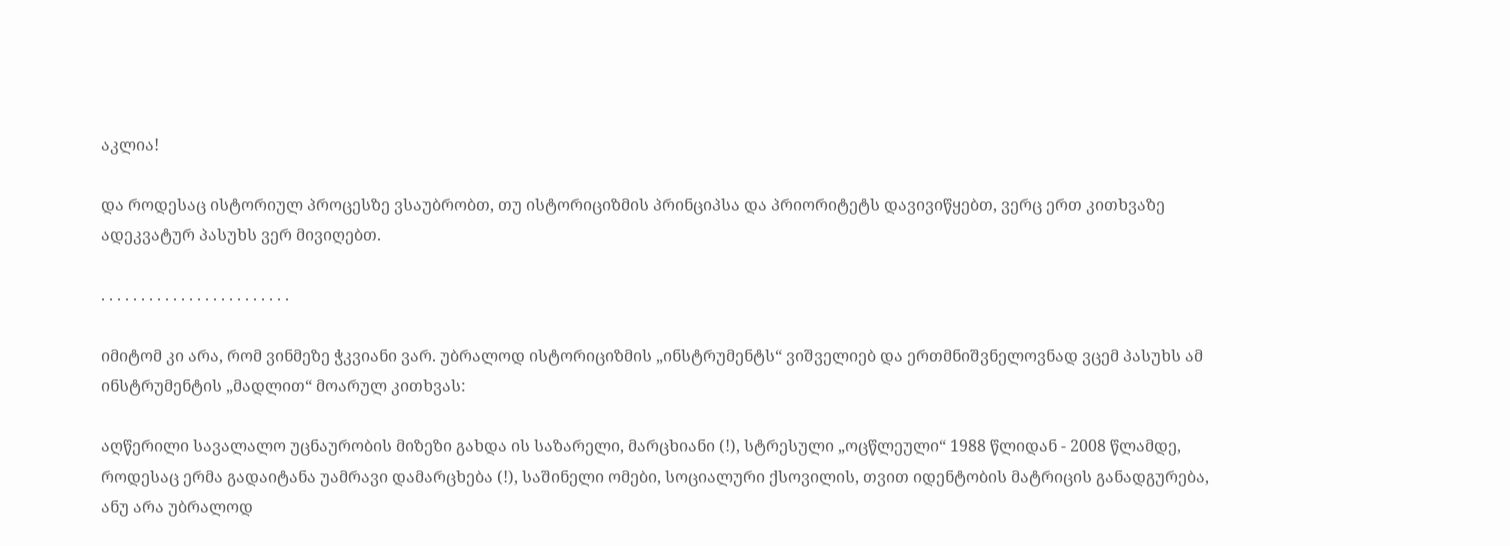აკლია!

და როდესაც ისტორიულ პროცესზე ვსაუბრობთ, თუ ისტორიციზმის პრინციპსა და პრიორიტეტს დავივიწყებთ, ვერც ერთ კითხვაზე ადეკვატურ პასუხს ვერ მივიღებთ.

. . . . . . . . . . . . . . . . . . . . . . . .

იმიტომ კი არა, რომ ვინმეზე ჭკვიანი ვარ. უბრალოდ ისტორიციზმის „ინსტრუმენტს“ ვიშველიებ და ერთმნიშვნელოვნად ვცემ პასუხს ამ ინსტრუმენტის „მადლით“ მოარულ კითხვას:

აღწერილი სავალალო უცნაურობის მიზეზი გახდა ის საზარელი, მარცხიანი (!), სტრესული „ოცწლეული“ 1988 წლიდან - 2008 წლამდე, როდესაც ერმა გადაიტანა უამრავი დამარცხება (!), საშინელი ომები, სოციალური ქსოვილის, თვით იდენტობის მატრიცის განადგურება, ანუ არა უბრალოდ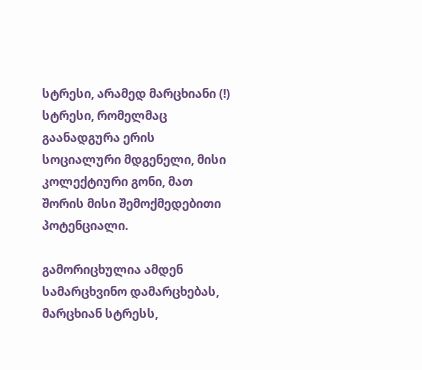სტრესი, არამედ მარცხიანი (!) სტრესი, რომელმაც გაანადგურა ერის სოციალური მდგენელი, მისი კოლექტიური გონი, მათ შორის მისი შემოქმედებითი პოტენციალი.

გამორიცხულია ამდენ სამარცხვინო დამარცხებას, მარცხიან სტრესს,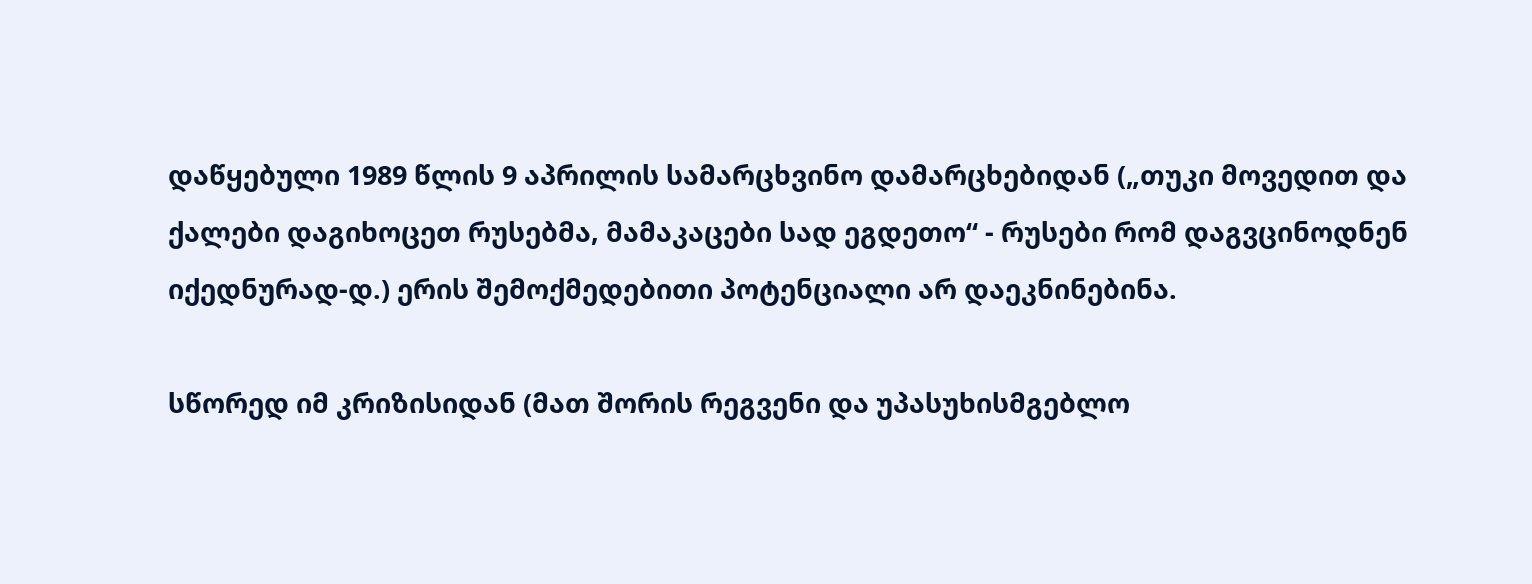დაწყებული 1989 წლის 9 აპრილის სამარცხვინო დამარცხებიდან („თუკი მოვედით და ქალები დაგიხოცეთ რუსებმა, მამაკაცები სად ეგდეთო“ - რუსები რომ დაგვცინოდნენ იქედნურად-დ.) ერის შემოქმედებითი პოტენციალი არ დაეკნინებინა.

სწორედ იმ კრიზისიდან (მათ შორის რეგვენი და უპასუხისმგებლო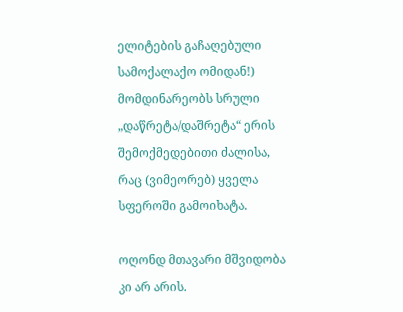ელიტების გაჩაღებული სამოქალაქო ომიდან!) მომდინარეობს სრული „დაწრეტა/დაშრეტა“ ერის შემოქმედებითი ძალისა, რაც (ვიმეორებ) ყველა სფეროში გამოიხატა.

ოღონდ მთავარი მშვიდობა კი არ არის.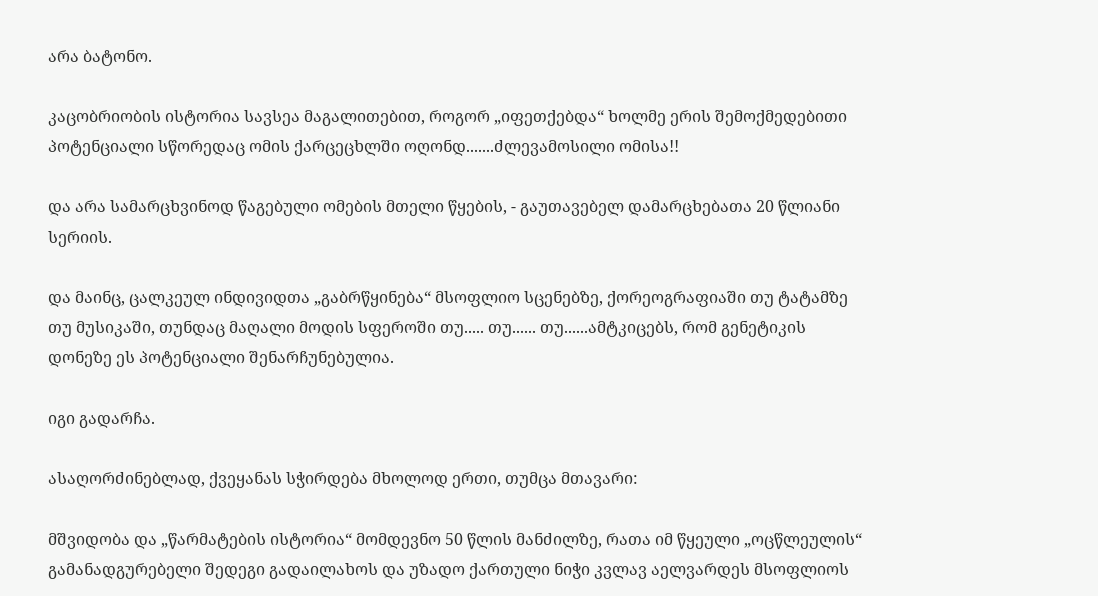არა ბატონო.

კაცობრიობის ისტორია სავსეა მაგალითებით, როგორ „იფეთქებდა“ ხოლმე ერის შემოქმედებითი პოტენციალი სწორედაც ომის ქარცეცხლში ოღონდ.......ძლევამოსილი ომისა!!

და არა სამარცხვინოდ წაგებული ომების მთელი წყების, - გაუთავებელ დამარცხებათა 20 წლიანი სერიის.

და მაინც, ცალკეულ ინდივიდთა „გაბრწყინება“ მსოფლიო სცენებზე, ქორეოგრაფიაში თუ ტატამზე თუ მუსიკაში, თუნდაც მაღალი მოდის სფეროში თუ..... თუ...... თუ......ამტკიცებს, რომ გენეტიკის დონეზე ეს პოტენციალი შენარჩუნებულია.

იგი გადარჩა.

ასაღორძინებლად, ქვეყანას სჭირდება მხოლოდ ერთი, თუმცა მთავარი:

მშვიდობა და „წარმატების ისტორია“ მომდევნო 50 წლის მანძილზე, რათა იმ წყეული „ოცწლეულის“ გამანადგურებელი შედეგი გადაილახოს და უზადო ქართული ნიჭი კვლავ აელვარდეს მსოფლიოს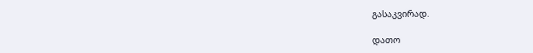გასაკვირად.

დათო